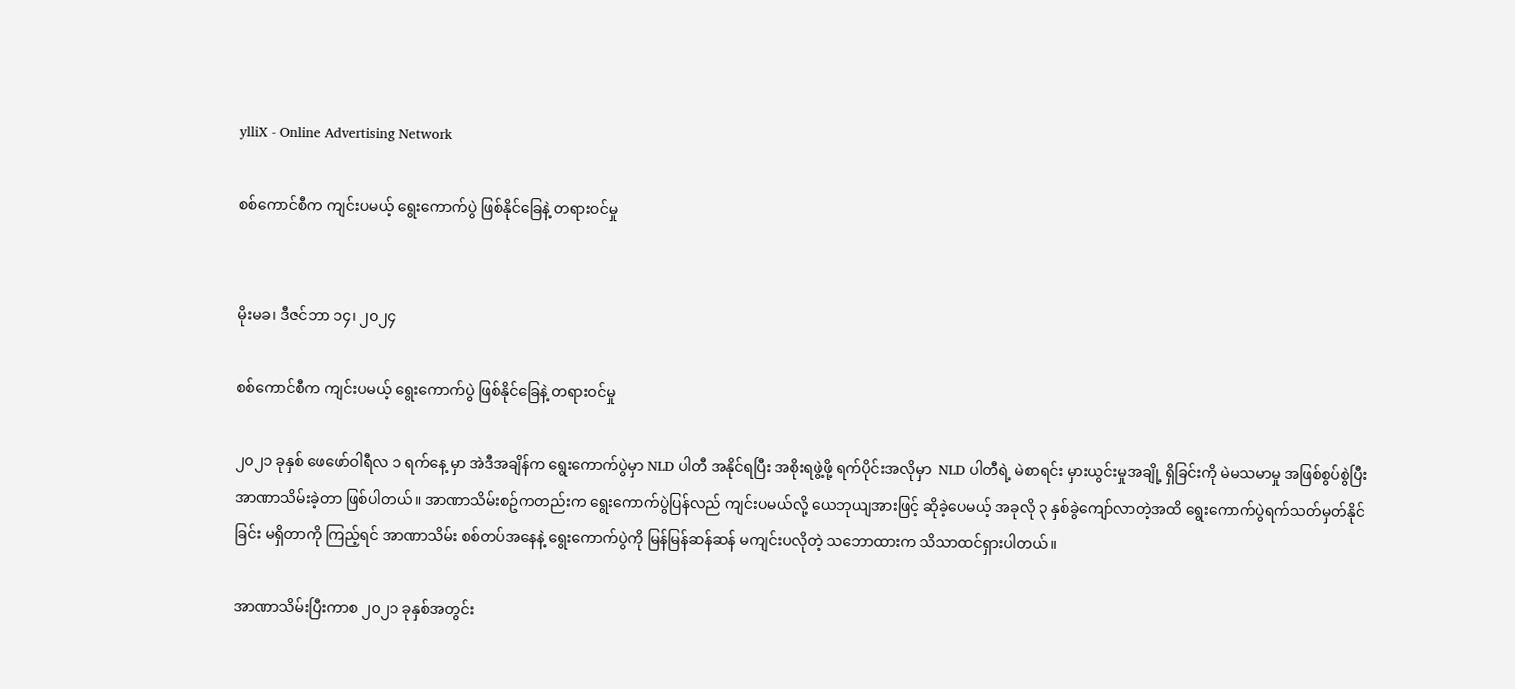ylliX - Online Advertising Network

စစ်ကောင်စီက ကျင်းပမယ့် ရွေးကောက်ပွဲ ဖြစ်နိုင်ခြေနဲ့ တရားဝင်မှု


မိုးမခ၊ ဒီဇင်ဘာ ၁၄၊ ၂၀၂၄

စစ်ကောင်စီက ကျင်းပမယ့် ရွေးကောက်ပွဲ ဖြစ်နိုင်ခြေနဲ့ တရားဝင်မှု

၂၀၂၁ ခုနှစ် ဖေဖော်ဝါရီလ ၁ ရက်နေ့ မှာ အဲဒီအချိန်က ရွေးကောက်ပွဲမှာ NLD ပါတီ အနိုင်ရပြီး အစိုးရဖွဲ့ဖို့ ရက်ပိုင်းအလိုမှာ  NLD ပါတီရဲ့ မဲစာရင်း မှားယွင်းမှုအချို့ ရှိခြင်းကို မဲမသမာမှု အဖြစ်စွပ်စွဲပြီး အာဏာသိမ်းခဲ့တာ ဖြစ်ပါတယ်။ အာဏာသိမ်းစဥ်ကတည်းက ရွေးကောက်ပွဲပြန်လည် ကျင်းပမယ်လို့ ယေဘုယျအားဖြင့် ဆိုခဲ့ပေမယ့် အခုလို ၃ နှစ်ခွဲကျော်လာတဲ့အထိ ရွေးကောက်ပွဲရက်သတ်မှတ်နိုင်ခြင်း မရှိတာကို ကြည့်ရင် အာဏာသိမ်း စစ်တပ်အနေနဲ့ ရွေးကောက်ပွဲကို မြန်မြန်ဆန်ဆန် မကျင်းပလိုတဲ့ သဘောထားက သိသာထင်ရှားပါတယ်။

အာဏာသိမ်းပြီးကာစ ၂၀၂၁ ခုနှစ်အတွင်း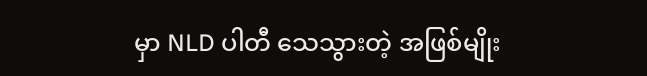မှာ NLD ပါတီ သေသွားတဲ့ အဖြစ်မျိုး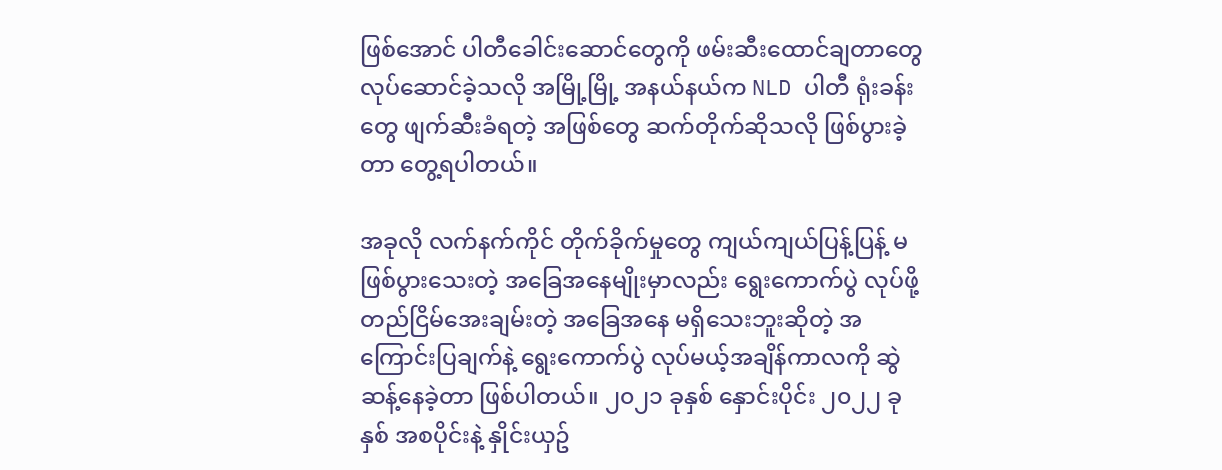ဖြစ်အောင် ပါတီခေါင်းဆောင်တွေကို ဖမ်းဆီးထောင်ချတာတွေ လုပ်ဆောင်ခဲ့သလို အမြို့မြို့ အနယ်နယ်က NLD ပါတီ ရုံးခန်းတွေ ဖျက်ဆီးခံရတဲ့ အဖြစ်တွေ ဆက်တိုက်ဆိုသလို ဖြစ်ပွားခဲ့တာ တွေ့ရပါတယ်။

အခုလို လက်နက်ကိုင် တိုက်ခိုက်မှုတွေ ကျယ်ကျယ်ပြန့်ပြန့် မဖြစ်ပွားသေးတဲ့ အခြေအနေမျိုးမှာလည်း ရွေးကောက်ပွဲ လုပ်ဖို့ တည်ငြိမ်အေးချမ်းတဲ့ အခြေအနေ မရှိသေးဘူးဆိုတဲ့ အကြောင်းပြချက်နဲ့ ရွေးကောက်ပွဲ လုပ်မယ့်အချိန်ကာလကို ဆွဲဆန့်နေခဲ့တာ ဖြစ်ပါတယ်။ ၂၀၂၁ ခုနှစ် နှောင်းပိုင်း ၂၀၂၂ ခုနှစ် အစပိုင်းနဲ့ နှိုင်းယှဥ်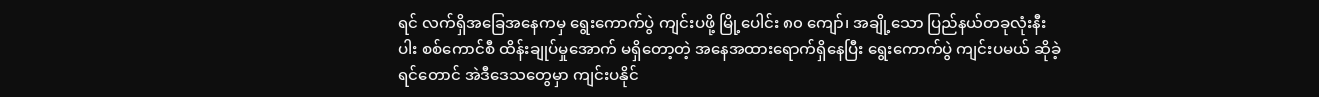ရင် လက်ရှိအခြေအနေကမှ ရွေးကောက်ပွဲ ကျင်းပဖို့ မြို့ပေါင်း ၈၀ ကျော်၊ အချို့သော ပြည်နယ်တခုလုံးနီးပါး စစ်ကောင်စီ ထိန်းချုပ်မှုအောက် မရှိတော့တဲ့ အနေအထားရောက်ရှိနေပြီး ရွေးကောက်ပွဲ ကျင်းပမယ် ဆိုခဲ့ရင်တောင် အဲဒီဒေသတွေမှာ ကျင်းပနိုင်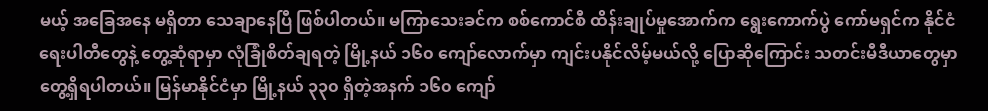မယ့် အခြေအနေ မရှိတာ သေချာနေပြီ ဖြစ်ပါတယ်။ မကြာသေးခင်က စစ်ကောင်စီ ထိန်းချုပ်မှုအောက်က ရွေးကောက်ပွဲ ကော်မရှင်က နိုင်ငံရေးပါတီတွေနဲ့ တွေ့ဆုံရာမှာ လုံခြုံစိတ်ချရတဲ့ မြို့နယ် ၁၆၀ ကျော်လောက်မှာ ကျင်းပနိုင်လိမ့်မယ်လို့ ပြောဆိုကြောင်း သတင်းမီဒီယာတွေမှာ တွေ့ရှိရပါတယ်။ မြန်မာနိုင်ငံမှာ မြို့နယ် ၃၃၀ ရှိတဲ့အနက် ၁၆၀ ကျော်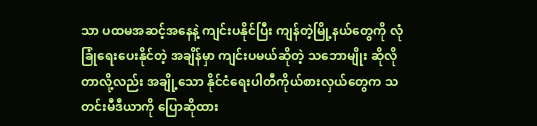သာ ပထမအဆင့်အနေနဲ့ ကျင်းပနိုင်ပြီး ကျန်တဲ့မြို့နယ်တွေကို လုံခြုံရေးပေးနိုင်တဲ့ အချိန်မှာ ကျင်းပမယ်ဆိုတဲ့ သဘောမျိုး ဆိုလိုတာလို့လည်း အချို့သော နိုင်ငံရေးပါတီကိုယ်စားလှယ်တွေက သတင်းမီဒီယာကို ပြောဆိုထား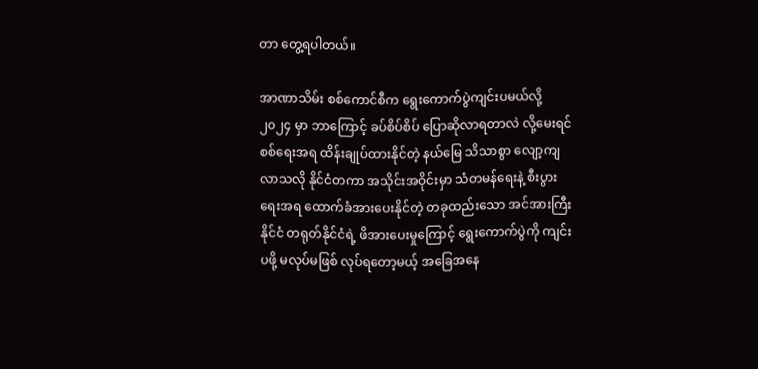တာ တွေ့ရပါတယ်။

အာဏာသိမ်း စစ်ကောင်စီက ရွေးကောက်ပွဲကျင်းပမယ်လို့  ၂၀၂၄ မှာ ဘာကြောင့် ခပ်စိပ်စိပ် ပြောဆိုလာရတာလဲ လို့မေးရင် စစ်ရေးအရ ထိန်းချုပ်ထားနိုင်တဲ့ နယ်မြေ သိသာစွာ လျော့ကျလာသလို နိုင်ငံတကာ အသိုင်းအဝိုင်းမှာ သံတမန်ရေးနဲ့ စီးပွားရေးအရ ထောက်ခံအားပေးနိုင်တဲ့ တခုထည်းသော အင်အားကြီးနိုင်ငံ တရုတ်နိုင်ငံရဲ့ ဖိအားပေးမှုကြောင့် ရွေးကောက်ပွဲကို ကျင်းပဖို့ မလုပ်မဖြစ် လုပ်ရတော့မယ့် အခြေအနေ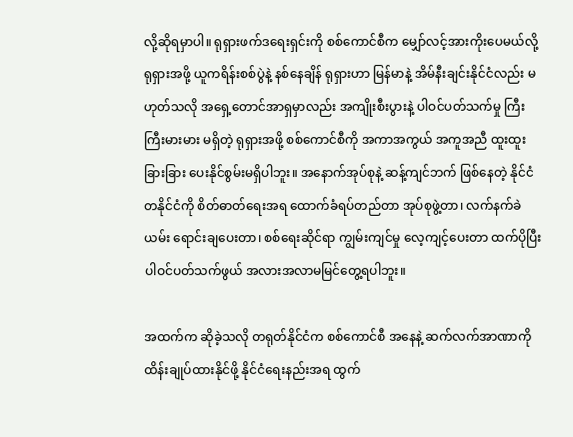လို့ဆိုရမှာပါ။ ရုရှားဖက်ဒရေးရှင်းကို စစ်ကောင်စီက မျှော်လင့်အားကိုးပေမယ်လို့ ရုရှားအဖို့ ယူကရိန်းစစ်ပွဲနဲ့ နစ်နေချိန် ရုရှားဟာ မြန်မာနဲ့ အိမ်နီးချင်းနိုင်ငံလည်း မဟုတ်သလို အရှေ့တောင်အာရှမှာလည်း အကျိုးစီးပွားနဲ့ ပါဝင်ပတ်သက်မှု ကြီးကြီးမားမား မရှိတဲ့ ရုရှားအဖို့ စစ်ကောင်စီကို အကာအကွယ် အကူအညီ ထူးထူးခြားခြား ပေးနိုင်စွမ်းမရှိပါဘူး။ အနောက်အုပ်စုနဲ့ ဆန့်ကျင်ဘက် ဖြစ်နေတဲ့ နိုင်ငံတနိုင်ငံကို စိတ်ဓာတ်ရေးအရ ထောက်ခံရပ်တည်တာ အုပ်စုဖွဲ့တာ၊ လက်နက်ခဲယမ်း ရောင်းချပေးတာ၊ စစ်ရေးဆိုင်ရာ ကျွမ်းကျင်မှု လေ့ကျင့်ပေးတာ ထက်ပိုပြီး ပါဝင်ပတ်သက်ဖွယ် အလားအလာမမြင်တွေ့ရပါဘူး။

အထက်က ဆိုခဲ့သလို တရုတ်နိုင်ငံက စစ်ကောင်စီ အနေနဲ့ ဆက်လက်အာဏာကို ထိန်းချုပ်ထားနိုင်ဖို့ နိုင်ငံရေးနည်းအရ ထွက်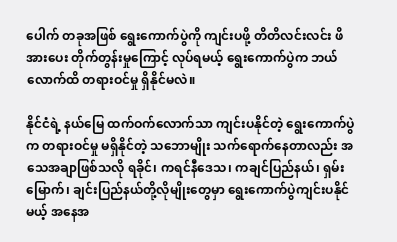ပေါက် တခုအဖြစ် ရွေးကောက်ပွဲကို ကျင်းပဖို့ တိတိလင်းလင်း ဖိအားပေး တိုက်တွန်းမှုကြောင့် လုပ်ရမယ့် ရွေးကောက်ပွဲက ဘယ်လောက်ထိ တရားဝင်မှု ရှိနိုင်မလဲ။

နိုင်ငံရဲ့ နယ်မြေ ထက်ဝက်လောက်သာ ကျင်းပနိုင်တဲ့ ရွေးကောက်ပွဲက တရားဝင်မှု မရှိနိုင်တဲ့ သဘောမျိုး သက်ရောက်နေတာလည်း အသေအချာဖြစ်သလို ရခိုင်၊ ကရင်နီဒေသ၊ ကချင်ပြည်နယ်၊ ရှမ်းမြောက်၊ ချင်းပြည်နယ်တို့လိုမျိုးတွေမှာ ရွေးကောက်ပွဲကျင်းပနိုင်မယ့် အနေအ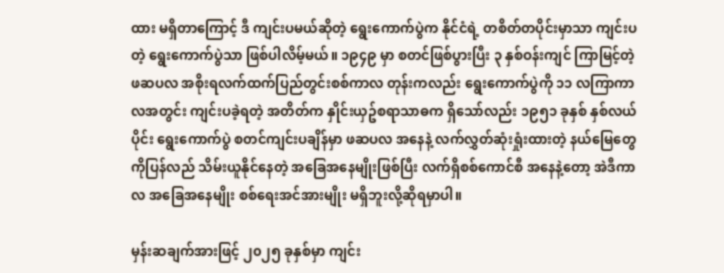ထား မရှိတာကြောင့် ဒီ ကျင်းပမယ်ဆိုတဲ့ ရွေးကောက်ပွဲက နိုင်ငံရဲ့ တစိတ်တပိုင်းမှာသာ ကျင်းပတဲ့ ရွေးကောက်ပွဲသာ ဖြစ်ပါလိမ့်မယ်။ ၁၉၄၉ မှာ စတင်ဖြစ်ပွားပြီး ၃ နှစ်ဝန်းကျင် ကြာမြင့်တဲ့ ဖဆပလ အစိုးရလက်ထက်ပြည်တွင်းစစ်ကာလ တုန်းကလည်း ရွေးကောက်ပွဲကို ၁၁ လကြာကာလအတွင်း ကျင်းပခဲ့ရတဲ့ အတိတ်က နှိုင်းယှဥ်စရာသာဓက ရှိသော်လည်း ၁၉၅၁ ခုနှစ် နှစ်လယ်ပိုင်း ရွေးကောက်ပွဲ စတင်ကျင်းပချိန်မှာ ဖဆပလ အနေနဲ့ လက်လွှတ်ဆုံးရှုံးထားတဲ့ နယ်မြေတွေကိုပြန်လည် သိမ်းယူနိုင်နေတဲ့ အခြေအနေမျိုးဖြစ်ပြီး လက်ရှိစစ်ကောင်စီ အနေနဲ့တော့ အဲဒီကာလ အခြေအနေမျိုး စစ်ရေးအင်အားမျိုး မရှိဘူးလို့ဆိုရမှာပါ။

မှန်းဆချက်အားဖြင့် ၂၀၂၅ ခုနှစ်မှာ ကျင်း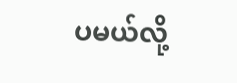ပမယ်လို့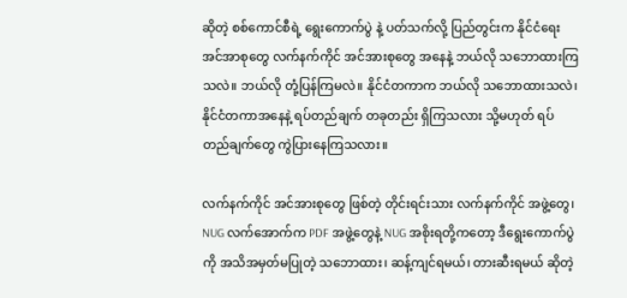ဆိုတဲ့ စစ်ကောင်စီရဲ့ ရွေးကောက်ပွဲ နဲ့ ပတ်သက်လို့ ပြည်တွင်းက နိုင်ငံရေး အင်အာစုတွေ လက်နက်ကိုင် အင်အားစုတွေ အနေနဲ့ ဘယ်လို သဘောထားကြသလဲ။ ဘယ်လို တုံ့ပြန်ကြမလဲ။ နိုင်ငံတကာက ဘယ်လို သဘောထားသလဲ၊ နိုင်ငံတကာအနေနဲ့ ရပ်တည်ချက် တခုတည်း ရှိကြသလား သို့မဟုတ် ရပ်တည်ချက်တွေ ကွဲပြားနေကြသလား။

လက်နက်ကိုင် အင်အားစုတွေ ဖြစ်တဲ့ တိုင်းရင်းသား လက်နက်ကိုင် အဖွဲ့တွေ၊ NUG လက်အောက်က PDF အဖွဲ့တွေနဲ့ NUG အစိုးရတို့ကတော့ ဒီရွေးကောက်ပွဲကို အသိအမှတ်မပြုတဲ့ သဘောထား၊ ဆန့်ကျင်ရမယ်၊ တားဆီးရမယ် ဆိုတဲ့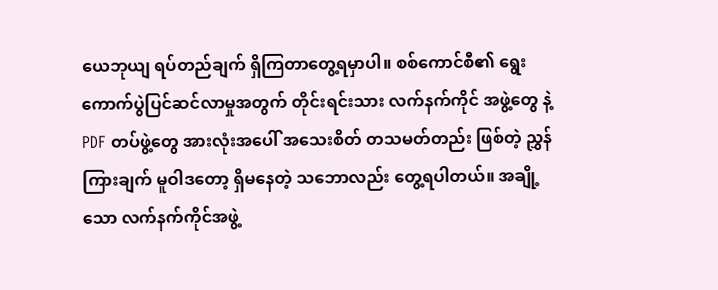ယေဘုယျ ရပ်တည်ချက် ရှိကြတာတွေ့ရမှာပါ။ စစ်ကောင်စီ၏ ရွေးကောက်ပွဲပြင်ဆင်လာမှုအတွက် တိုင်းရင်းသား လက်နက်ကိုင် အဖွဲ့တွေ နဲ့ PDF တပ်ဖွဲ့တွေ အားလုံးအပေါ် အသေးစိတ် တသမတ်တည်း ဖြစ်တဲ့ ညွှန်ကြားချက် မူဝါဒတော့ ရှိမနေတဲ့ သဘောလည်း တွေ့ရပါတယ်။ အချို့သော လက်နက်ကိုင်အဖွဲ့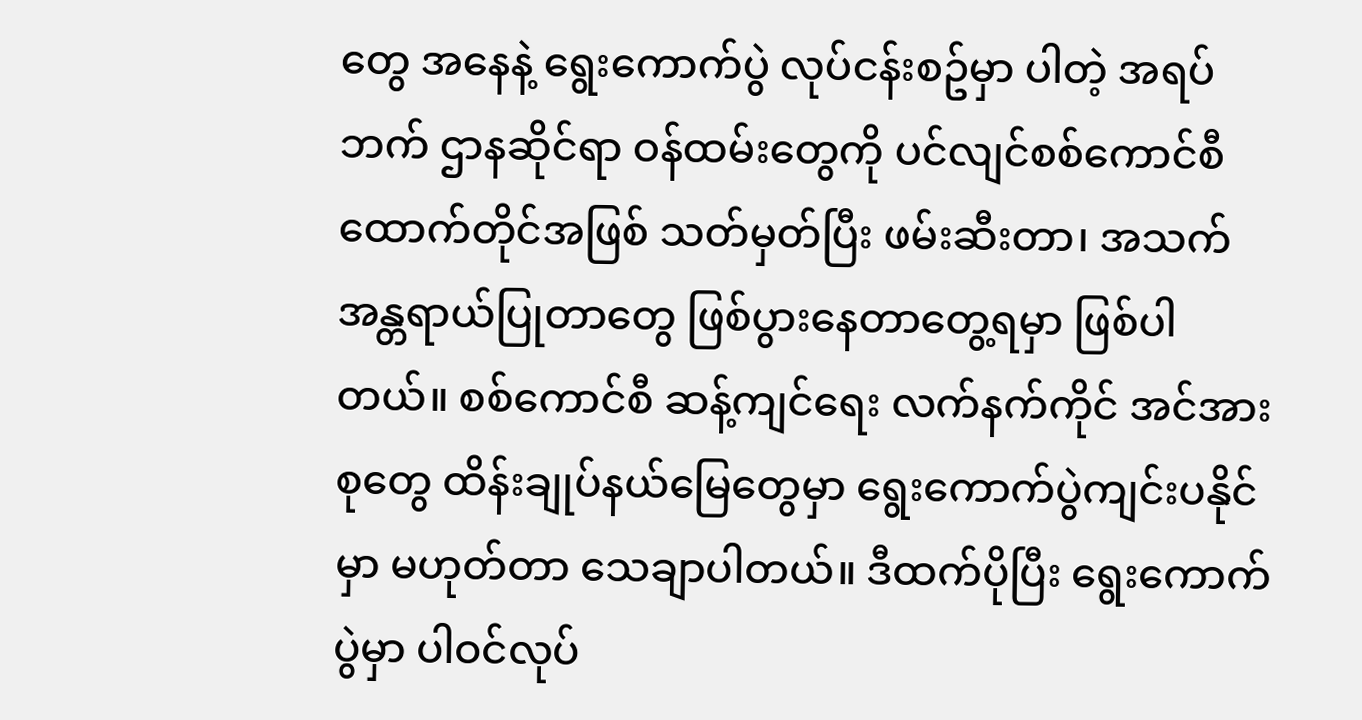တွေ အနေနဲ့ ရွေးကောက်ပွဲ လုပ်ငန်းစဥ်မှာ ပါတဲ့ အရပ်ဘက် ဌာနဆိုင်ရာ ဝန်ထမ်းတွေကို ပင်လျင်စစ်ကောင်စီ ထောက်တိုင်အဖြစ် သတ်မှတ်ပြီး ဖမ်းဆီးတာ၊ အသက်အန္တရာယ်ပြုတာတွေ ဖြစ်ပွားနေတာတွေ့ရမှာ ဖြစ်ပါတယ်။ စစ်ကောင်စီ ဆန့်ကျင်ရေး လက်နက်ကိုင် အင်အားစုတွေ ထိန်းချုပ်နယ်မြေတွေမှာ ရွေးကောက်ပွဲကျင်းပနိုင်မှာ မဟုတ်တာ သေချာပါတယ်။ ဒီထက်ပိုပြီး ရွေးကောက်ပွဲမှာ ပါဝင်လုပ်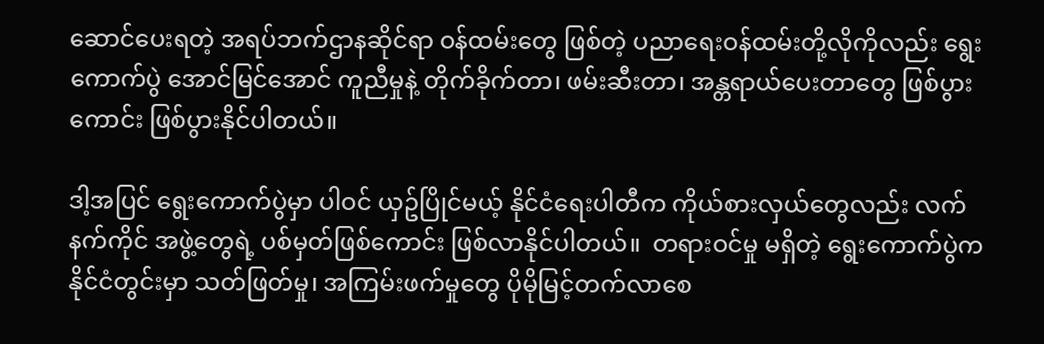ဆောင်ပေးရတဲ့ အရပ်ဘက်ဌာနဆိုင်ရာ ဝန်ထမ်းတွေ ဖြစ်တဲ့ ပညာရေးဝန်ထမ်းတို့လိုကိုလည်း ရွေးကောက်ပွဲ အောင်မြင်အောင် ကူညီမှုနဲ့ တိုက်ခိုက်တာ၊ ဖမ်းဆီးတာ၊ အန္တရာယ်ပေးတာတွေ ဖြစ်ပွားကောင်း ဖြစ်ပွားနိုင်ပါတယ်။

ဒါ့အပြင် ရွေးကောက်ပွဲမှာ ပါဝင် ယှဥ်ပြိုင်မယ့် နိုင်ငံရေးပါတီက ကိုယ်စားလှယ်တွေလည်း လက်နက်ကိုင် အဖွဲ့တွေရဲ့ ပစ်မှတ်ဖြစ်ကောင်း ဖြစ်လာနိုင်ပါတယ်။  တရားဝင်မှု မရှိတဲ့ ရွေးကောက်ပွဲက နိုင်ငံတွင်းမှာ သတ်ဖြတ်မှု၊ အကြမ်းဖက်မှုတွေ ပိုမိုမြင့်တက်လာစေ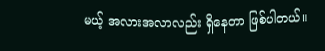မယ့် အလားအလာလည်း ရှိနေတာ ဖြစ်ပါတယ်။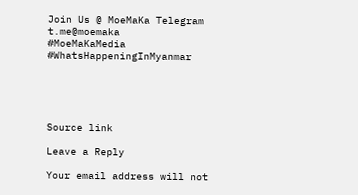Join Us @ MoeMaKa Telegram
t.me@moemaka
#MoeMaKaMedia
#WhatsHappeningInMyanmar





Source link

Leave a Reply

Your email address will not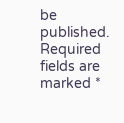be published. Required fields are marked *